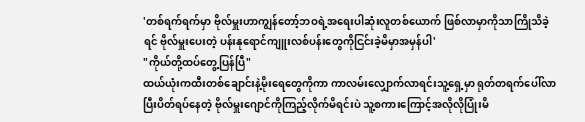'တစ်ရက်ရက်မှာ ဗိုလ်မှူးဟာကျွန်တော့်ဘဝရဲ့အရေးပါဆုံးလူတစ်ယောက် ဖြစ်လာမှာကိုသာကြိုသိခဲ့ရင် ဗိုလ်မှူးပေးတဲ့ ပန်းနုရောင်ကျူးလစ်ပန်းတွေကိုငြင်းခဲ့မိမှာအမှန်ပါ'
"ကိုယ်တို့ထပ်တွေ့ပြန်ပြီ"
ထယ်ယုံးကထီးတစ်ချောင်းနဲ့မိုးရေတွေကိုကာ ကာလမ်းလျှောက်လာရင်းသူ့ရှေ့မှာ ရုတ်တရက်ပေါ်လာပြီးပိတ်ရပ်နေတဲ့ ဗိုလ်မှူးဂျောင်ကိုကြည့်လိုက်မိရင်းပဲ သူ့စကားကြောင့်အလိုလိုပြုံးမိ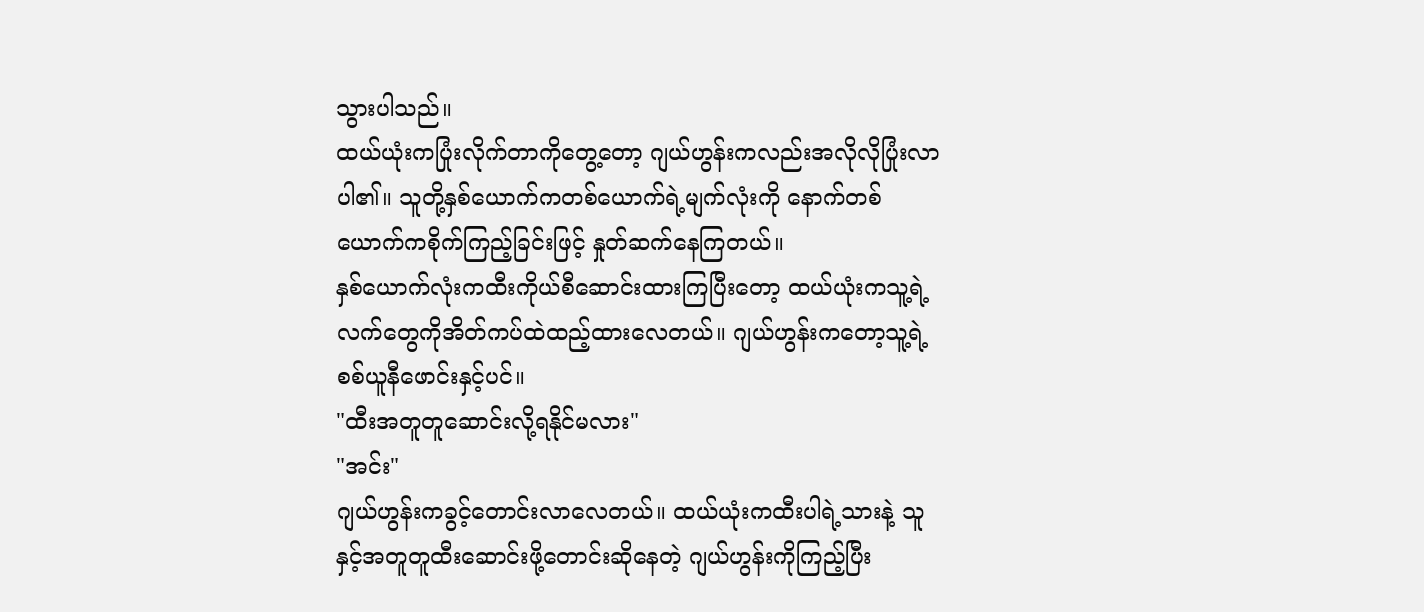သွားပါသည်။
ထယ်ယုံးကပြုံးလိုက်တာကိုတွေ့တော့ ဂျယ်ဟွန်းကလည်းအလိုလိုပြုံးလာပါ၏။ သူတို့နှစ်ယောက်ကတစ်ယောက်ရဲ့မျက်လုံးကို နောက်တစ်ယောက်ကစိုက်ကြည့်ခြင်းဖြင့် နှုတ်ဆက်နေကြတယ်။
နှစ်ယောက်လုံးကထီးကိုယ်စီဆောင်းထားကြပြီးတော့ ထယ်ယုံးကသူ့ရဲ့လက်တွေကိုအိတ်ကပ်ထဲထည့်ထားလေတယ်။ ဂျယ်ဟွန်းကတော့သူ့ရဲ့စစ်ယူနီဖောင်းနှင့်ပင်။
"ထီးအတူတူဆောင်းလို့ရနိုင်မလား"
"အင်း"
ဂျယ်ဟွန်းကခွင့်တောင်းလာလေတယ်။ ထယ်ယုံးကထီးပါရဲ့သားနဲ့ သူနှင့်အတူတူထီးဆောင်းဖို့တောင်းဆိုနေတဲ့ ဂျယ်ဟွန်းကိုကြည့်ပြီး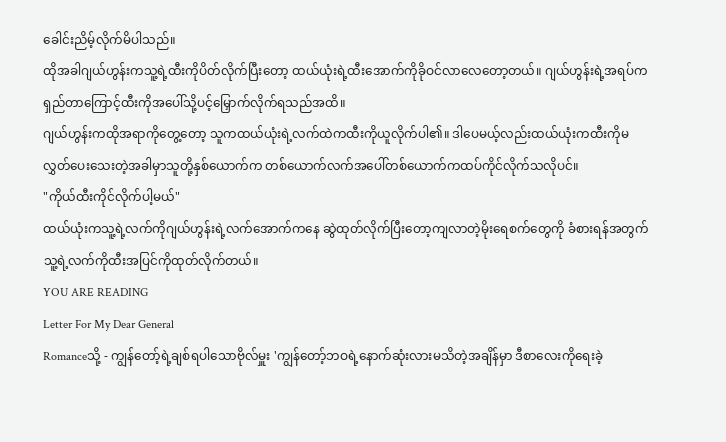ခေါင်းညိမ့်လိုက်မိပါသည်။
ထိုအခါဂျယ်ဟွန်းကသူ့ရဲ့ထီးကိုပိတ်လိုက်ပြီးတော့ ထယ်ယုံးရဲ့ထီးအောက်ကိုခိုဝင်လာလေတော့တယ်။ ဂျယ်ဟွန်းရဲ့အရပ်ကရှည်တာကြောင့်ထီးကိုအပေါ်သို့ပင့်မြှောက်လိုက်ရသည်အထိ။
ဂျယ်ဟွန်းကထိုအရာကိုတွေ့တော့ သူကထယ်ယုံးရဲ့လက်ထဲကထီးကိုယူလိုက်ပါ၏။ ဒါပေမယ့်လည်းထယ်ယုံးကထီးကိုမလွှတ်ပေးသေးတဲ့အခါမှာသူတို့နှစ်ယောက်က တစ်ယောက်လက်အပေါ်တစ်ယောက်ကထပ်ကိုင်လိုက်သလိုပင်။
"ကိုယ်ထီးကိုင်လိုက်ပါ့မယ်"
ထယ်ယုံးကသူ့ရဲ့လက်ကိုဂျယ်ဟွန်းရဲ့လက်အောက်ကနေ ဆွဲထုတ်လိုက်ပြီးတော့ကျလာတဲ့မိုးရေစက်တွေကို ခံစားရန်အတွက်သူ့ရဲ့လက်ကိုထီးအပြင်ကိုထုတ်လိုက်တယ်။
YOU ARE READING
Letter For My Dear General
Romanceသို့ - ကျွန်တော့်ရဲ့ချစ်ရပါသောဗိုလ်မှူး 'ကျွန်တော့်ဘဝရဲ့နောက်ဆုံးလားမသိတဲ့အချိန်မှာ ဒီစာလေးကိုရေးခဲ့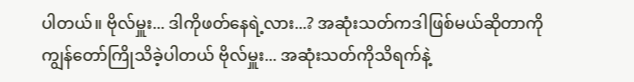ပါတယ်။ ဗိုလ်မှူး... ဒါကိုဖတ်နေရဲ့လား...? အဆုံးသတ်ကဒါဖြစ်မယ်ဆိုတာကို ကျွန်တော်ကြိုသိခဲ့ပါတယ် ဗိုလ်မှူး... အဆုံးသတ်ကိုသိရက်နဲ့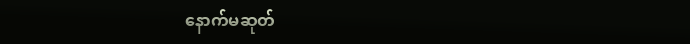နောက်မဆုတ်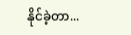နိုင်ခဲ့တာ...